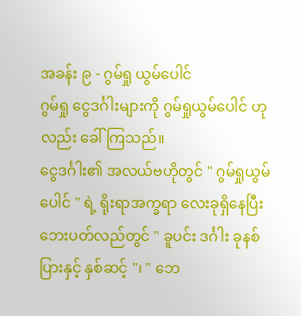အခန်း ၉ - ဂွမ်ရှု ယွမ်ပေါင်
ဂွမ်ရှု ငွေဒင်္ဂါးများကို ဂွမ်ရှုယွမ်ပေါင် ဟုလည်း ခေါ်ကြသည်။
ငွေဒင်္ဂါး၏ အလယ်ဗဟိုတွင် " ဂွမ်ရှုယွမ်ပေါင် " ရဲ့ ရိုးရာအက္ခရာ လေးခုရှိနေပြီး ဘေးပတ်လည်တွင် " ခူပင်း ဒင်္ဂါး ခုနစ်ပြားနှင့် နှစ်ဆင့် "၊ " ဘေ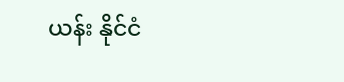ယန်း နိုင်ငံ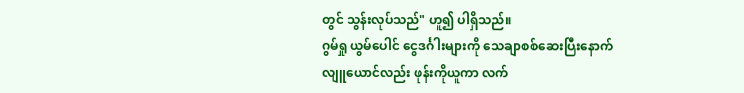တွင် သွန်းလုပ်သည်" ဟူ၍ ပါရှိသည်။
ဂွမ်ရှု ယွမ်ပေါင် ငွေဒင်္ဂါးများကို သေချာစစ်ဆေးပြီးနောက် လျူယောင်လည်း ဖုန်းကိုယူကာ လက်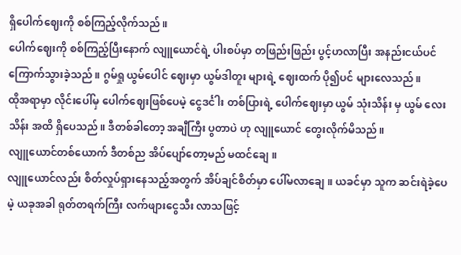ရှိပေါက်ဈေးကို စစ်ကြည့်လိုက်သည်။
ပေါက်ဈေးကို စစ်ကြည့်ပြီးနောက် လျူယောင်ရဲ့ ပါးစပ်မှာ တဖြည်းဖြည်း ပွင့်ဟလာပြီး အနည်းငယ်ပင် ကြောက်သွားခဲ့သည်။ ဂွမ်ရှု ယွမ်ပေါင် ဈေးမှာ ယွမ်ဒါတူး များရဲ့ ဈေးထက် ပို၍ပင် များလေသည်။
ထိုအရာမှာ လိုင်းပေါ်မှ ပေါက်ဈေးဖြစ်ပေမဲ့ ငွေဒင်္ငါး တစ်ပြားရဲ့ ပေါက်ဈေးမှာ ယွမ် သုံးသိန်း မှ ယွမ် လေးသိန်း အထိ ရှိပေသည်။ ဒီတစ်ခါတော့ အချီကြီး ပွတာပဲ ဟု လျူယောင် တွေးလိုက်မိသည်။
လျူယောင်တစ်ယောက် ဒီတစ်ည အိပ်ပျော်တော့မည် မထင်ချေ။
လျူယောင်လည်း စိတ်လှုပ်ရှားနေသည့်အတွက် အိပ်ချင်စိတ်မှာ ပေါ်မလာချေ။ ယခင်မှာ သူက ဆင်းရဲခဲ့ပေမဲ့ ယခုအခါ ရုတ်တရက်ကြီး လက်ဖျားငွေသီး လာသဖြင့်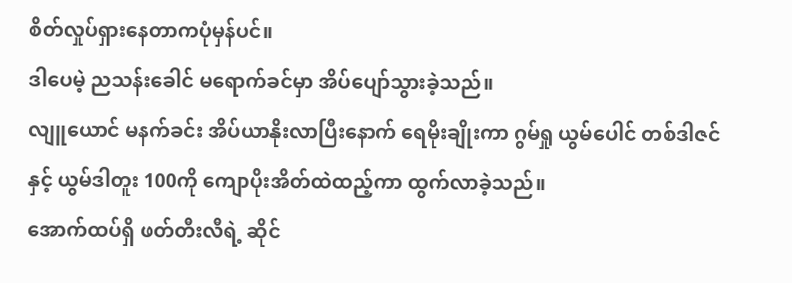စိတ်လှုပ်ရှားနေတာကပုံမှန်ပင်။
ဒါပေမဲ့ ညသန်းခေါင် မရောက်ခင်မှာ အိပ်ပျော်သွားခဲ့သည်။
လျူယောင် မနက်ခင်း အိပ်ယာနိုးလာပြီးနောက် ရေမိုးချိုးကာ ဂွမ်ရှု ယွမ်ပေါင် တစ်ဒါဇင် နှင့် ယွမ်ဒါတူး 100ကို ကျောပိုးအိတ်ထဲထည့်ကာ ထွက်လာခဲ့သည်။
အောက်ထပ်ရှိ ဖတ်တီးလီရဲ့ ဆိုင်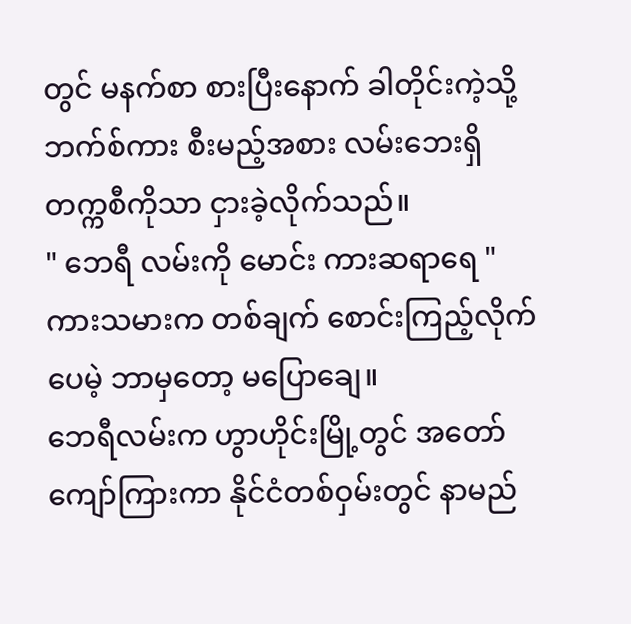တွင် မနက်စာ စားပြီးနောက် ခါတိုင်းကဲ့သို့ ဘက်စ်ကား စီးမည့်အစား လမ်းဘေးရှိ တက္ကစီကိုသာ ငှားခဲ့လိုက်သည်။
" ဘေရီ လမ်းကို မောင်း ကားဆရာရေ "
ကားသမားက တစ်ချက် စောင်းကြည့်လိုက် ပေမဲ့ ဘာမှတော့ မပြောချေ။
ဘေရီလမ်းက ဟွာဟိုင်းမြို့တွင် အတော် ကျော်ကြားကာ နိုင်ငံတစ်ဝှမ်းတွင် နာမည်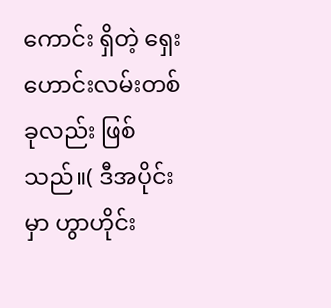ကောင်း ရှိတဲ့ ရှေးဟောင်းလမ်းတစ်ခုလည်း ဖြစ်သည်။( ဒီအပိုင်းမှာ ဟွာဟိုင်း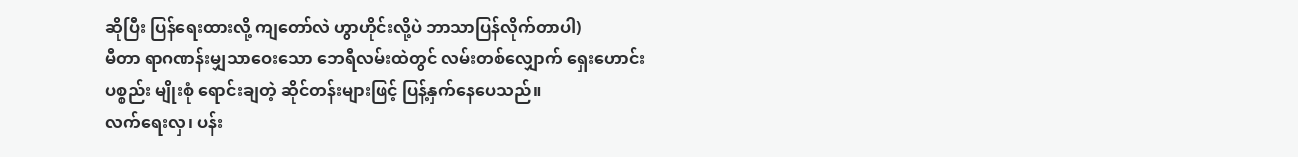ဆိုပြီး ပြန်ရေးထားလို့ ကျတော်လဲ ဟွာဟိုင်းလို့ပဲ ဘာသာပြန်လိုက်တာပါ)
မီတာ ရာဂဏန်းမျှသာဝေးသော ဘေရီလမ်းထဲတွင် လမ်းတစ်လျှောက် ရှေးဟောင်းပစ္စည်း မျိုးစုံ ရောင်းချတဲ့ ဆိုင်တန်းများဖြင့် ပြန့်နှက်နေပေသည်။
လက်ရေးလှ၊ ပန်း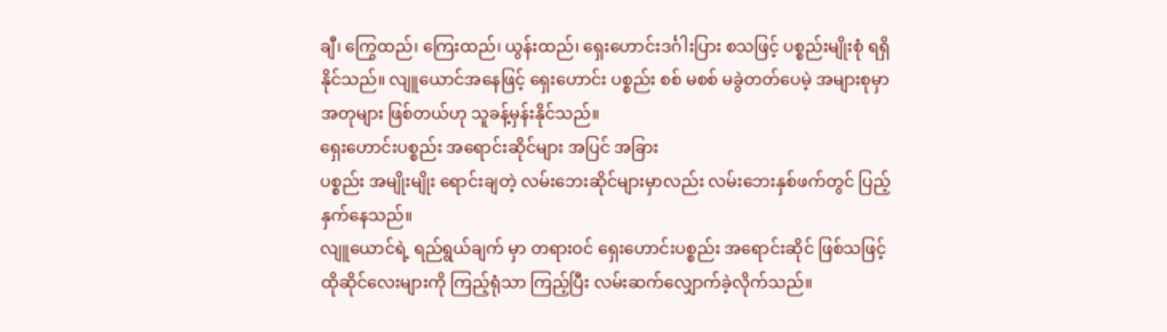ချီ၊ ကြွေထည်၊ ကြေးထည်၊ ယွန်းထည်၊ ရှေးဟောင်းဒင်္ဂါးပြား စသဖြင့် ပစ္စည်းမျိုးစုံ ရရှိနိုင်သည်။ လျူယောင်အနေဖြင့် ရှေးဟောင်း ပစ္စည်း စစ် မစစ် မခွဲတတ်ပေမဲ့ အများစုမှာ အတုများ ဖြစ်တယ်ဟု သူခန့်မှန်းနိုင်သည်။
ရှေးဟောင်းပစ္စည်း အရောင်းဆိုင်များ အပြင် အခြား
ပစ္စည်း အမျိုးမျိုး ရောင်းချတဲ့ လမ်းဘေးဆိုင်များမှာလည်း လမ်းဘေးနှစ်ဖက်တွင် ပြည့်နှက်နေသည်။
လျူယောင်ရဲ့ ရည်ရွယ်ချက် မှာ တရားဝင် ရှေးဟောင်းပစ္စည်း အရောင်းဆိုင် ဖြစ်သဖြင့် ထိုဆိုင်လေးများကို ကြည့်ရုံသာ ကြည့်ပြီး လမ်းဆက်လျှောက်ခဲ့လိုက်သည်။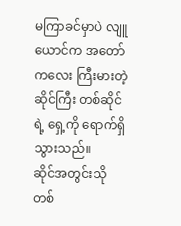မကြာခင်မှာပဲ လျူယောင်က အတော်ကလေး ကြီးမားတဲ့ ဆိုင်ကြီး တစ်ဆိုင်ရဲ့ ရှေ့ကို ရောက်ရှိသွားသည်။
ဆိုင်အတွင်းသို တစ်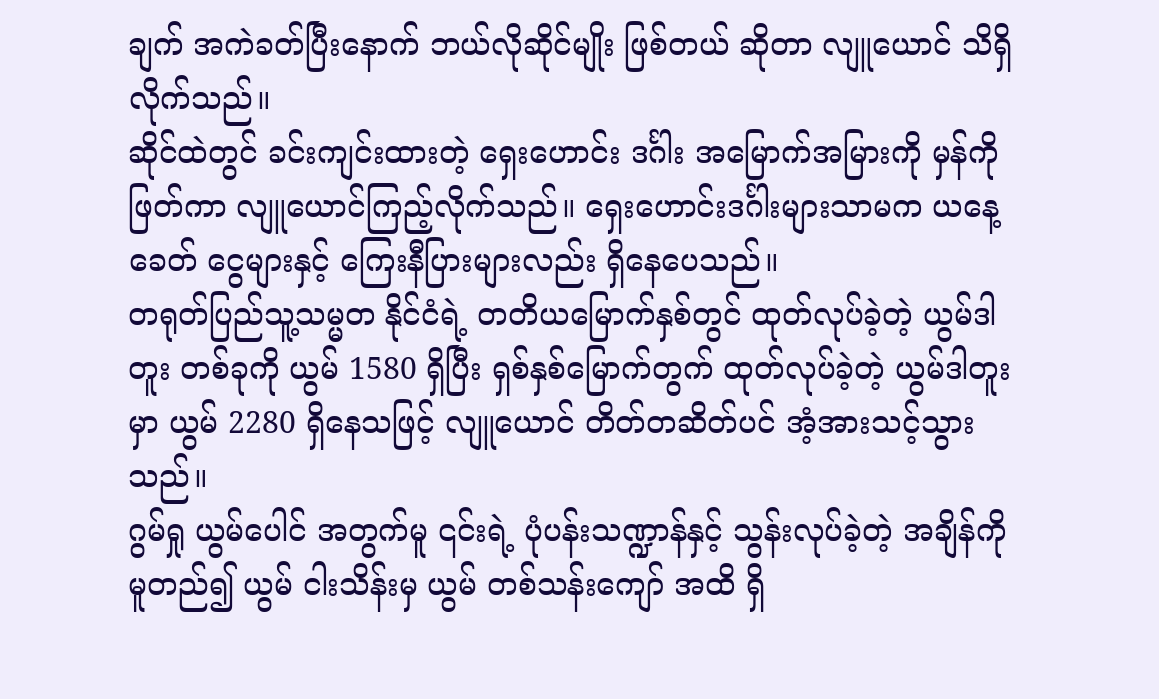ချက် အကဲခတ်ပြီးနောက် ဘယ်လိုဆိုင်မျိုး ဖြစ်တယ် ဆိုတာ လျူယောင် သိရှိလိုက်သည်။
ဆိုင်ထဲတွင် ခင်းကျင်းထားတဲ့ ရှေးဟောင်း ဒင်္ဂါး အမြောက်အမြားကို မှန်ကိုဖြတ်ကာ လျူယောင်ကြည့်လိုက်သည်။ ရှေးဟောင်းဒင်္ဂါးများသာမက ယနေ့ခေတ် ငွေများနှင့် ကြေးနီပြားများလည်း ရှိနေပေသည်။
တရုတ်ပြည်သူ့သမ္မတ နိုင်ငံရဲ့ တတိယမြောက်နှစ်တွင် ထုတ်လုပ်ခဲ့တဲ့ ယွမ်ဒါတူး တစ်ခုကို ယွမ် 1580 ရှိပြီး ရှစ်နှစ်မြောက်တွက် ထုတ်လုပ်ခဲ့တဲ့ ယွမ်ဒါတူးမှာ ယွမ် 2280 ရှိနေသဖြင့် လျူယောင် တိတ်တဆိတ်ပင် အံ့အားသင့်သွားသည်။
ဂွမ်ရှု ယွမ်ပေါင် အတွက်မူ ၎င်းရဲ့ ပုံပန်းသဏ္ဍာန်နှင့် သွန်းလုပ်ခဲ့တဲ့ အချိန်ကို မူတည်၍ ယွမ် ငါးသိန်းမှ ယွမ် တစ်သန်းကျော် အထိ ရှိ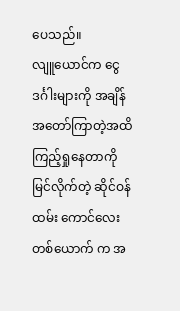ပေသည်။
လျူယောင်က ငွေဒင်္ဂါးများကို အချိန်အတော်ကြာတဲ့အထိ ကြည့်ရှုနေတာကို မြင်လိုက်တဲ့ ဆိုင်ဝန်ထမ်း ကောင်လေးတစ်ယောက် က အ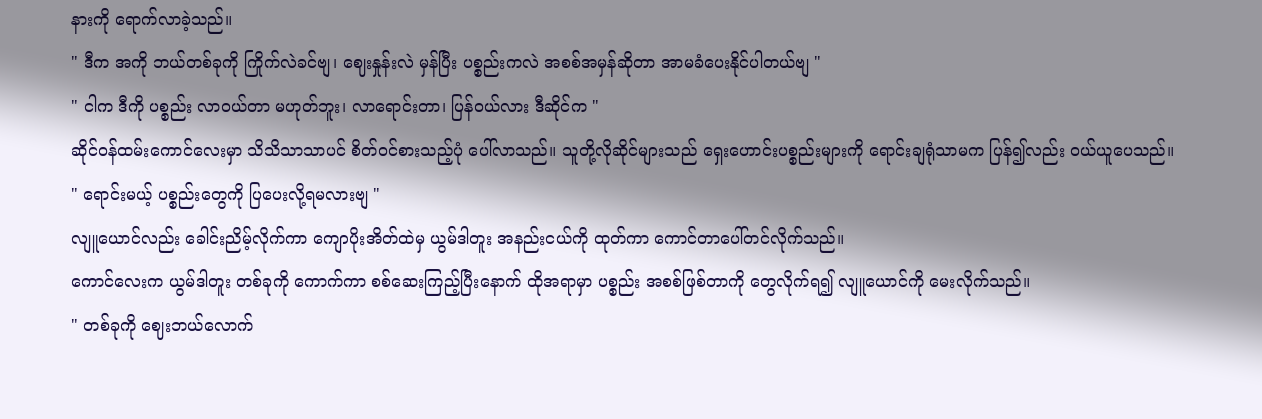နားကို ရောက်လာခဲ့သည်။
" ဒီက အကို ဘယ်တစ်ခုကို ကြိုက်လဲခင်ဗျ၊ ဈေးနှုန်းလဲ မှန်ပြီး ပစ္စည်းကလဲ အစစ်အမှန်ဆိုတာ အာမခံပေးနိုင်ပါတယ်ဗျ "
" ငါက ဒီကို ပစ္စည်း လာဝယ်တာ မဟုတ်ဘူး၊ လာရောင်းတာ၊ ပြန်ဝယ်လား ဒီဆိုင်က "
ဆိုင်ဝန်ထမ်းကောင်လေးမှာ သိသိသာသာပင် စိတ်ဝင်စားသည့်ပုံ ပေါ်လာသည်။ သူတို့လိုဆိုင်များသည် ရှေးဟောင်းပစ္စည်းများကို ရောင်းချရုံသာမက ပြန်၍လည်း ဝယ်ယူပေသည်။
" ရောင်းမယ့် ပစ္စည်းတွေကို ပြပေးလို့ရမလားဗျ "
လျူယောင်လည်း ခေါင်းညိမ့်လိုက်ကာ ကျောပိုးအိတ်ထဲမှ ယွမ်ဒါတူး အနည်းငယ်ကို ထုတ်ကာ ကောင်တာပေါ်တင်လိုက်သည်။
ကောင်လေးက ယွမ်ဒါတူး တစ်ခုကို ကောက်ကာ စစ်ဆေးကြည့်ပြီးနောက် ထိုအရာမှာ ပစ္စည်း အစစ်ဖြစ်တာကို တွေလိုက်ရ၍ လျူယောင်ကို မေးလိုက်သည်။
" တစ်ခုကို ဈေးဘယ်လောက်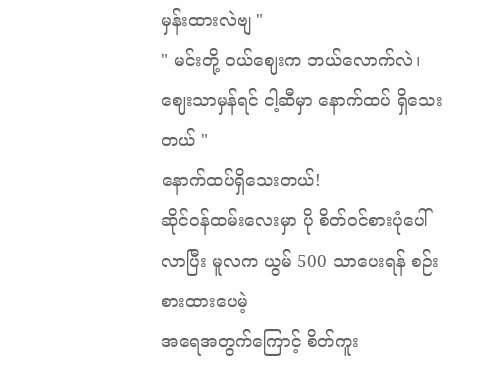မှန်းထားလဲဗျ "
" မင်းတို့ ဝယ်ဈေးက ဘယ်လောက်လဲ၊ ဈေးသာမှန်ရင် ငါ့ဆီမှာ နောက်ထပ် ရှိသေးတယ် "
နောက်ထပ်ရှိသေးတယ်!
ဆိုင်ဝန်ထမ်းလေးမှာ ပို စိတ်ဝင်စားပုံပေါ်လာပြီး မူလက ယွမ် 500 သာပေးရန် စဉ်းစားထားပေမဲ့
အရေအတွက်ကြောင့် စိတ်ကူး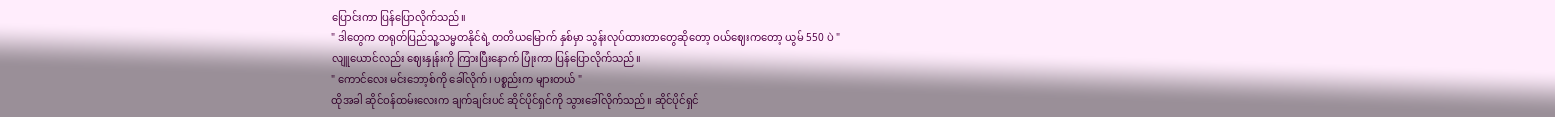ပြောင်းကာ ပြန်ပြောလိုက်သည်။
" ဒါတွေက တရုတ်ပြည်သူ့သမ္မတနိုင်ရဲ့ တတိယမြောက် နှစ်မှာ သွန်းလုပ်ထားတာတွေဆိုတော့ ဝယ်ဈေးကတော့ ယွမ် 550 ပဲ "
လျူယောင်လည်း ဈေးနှုန်းကို ကြားပြီးနောက် ပြုံးကာ ပြန်ပြောလိုက်သည်။
" ကောင်လေး မင်းဘော့စ်ကို ခေါ်လိုက်၊ ပစ္စည်းက များတယ် "
ထိုအခါ ဆိုင်ဝန်ထမ်းလေးက ချက်ချင်းပင် ဆိုင်ပိုင်ရှင်ကို သွားခေါ်လိုက်သည်။ ဆိုင်ပိုင်ရှင်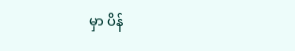မှာ ပိန်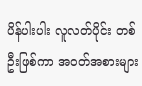ပိန်ပါးပါး လူလတ်ပိုင်း တစ်ဦးဖြစ်ကာ အဝတ်အစားများ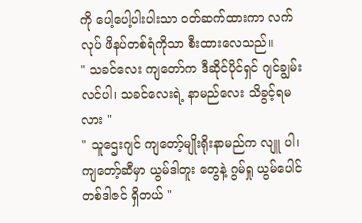ကို ပေါ့ပေါ့ပါးပါးသာ ဝတ်ဆက်ထားကာ လက်လုပ် ဖိနပ်တစ်ရံကိုသာ စီးထားလေသည်။
" သခင်လေး ကျတော်က ဒီဆိုင်ပိုင်ရှင် ဂျင်ချွမ်းလင်ပါ၊ သခင်လေးရဲ့ နာမည်လေး သိခွင့်ရမလား "
" သူဌေးဂျင် ကျတော့်မျိုးရိုးနာမည်က လျူ ပါ၊ ကျတော့်ဆီမှာ ယွမ်ဒါတူး တွေနဲ့ ဂွမ်ရှု ယွမ်ပေါင် တစ်ဒါဇင် ရှိတယ် "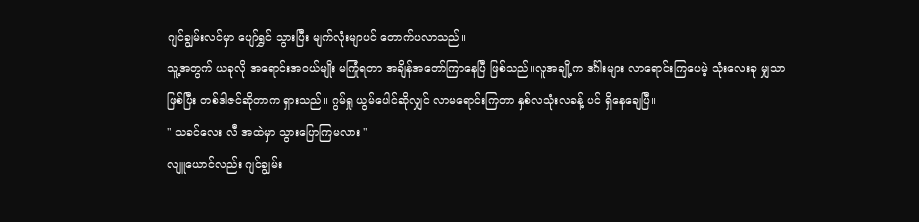ဂျင်ချွမ်းလင်မှာ ပျော်ရွှင် သွားပြီး မျက်လုံးမျာပင် တောက်ပလာသည်။
သူ့အတွက် ယခုလို အရောင်းအဝယ်မျိုး မကြုံရတာ အချိန်အတော်ကြာနေပြီ ဖြစ်သည်။လူအချို့က ဒင်္ဂါးများ လာရောင်းကြပေမဲ့ သုံးလေးခု မျှသာ ဖြစ်ပြီး တစ်ဒါဇင်ဆိုတာက ရှားသည်။ ဂွမ်ရှု ယွမ်ပေါင်ဆိုလျှင် လာမရောင်းကြတာ နှစ်လသုံးလခန့် ပင် ရှိနေချေပြီ။
" သခင်လေး လီ အထဲမှာ သွားပြောကြမလား "
လျူယောင်လည်း ဂျင်ချွမ်း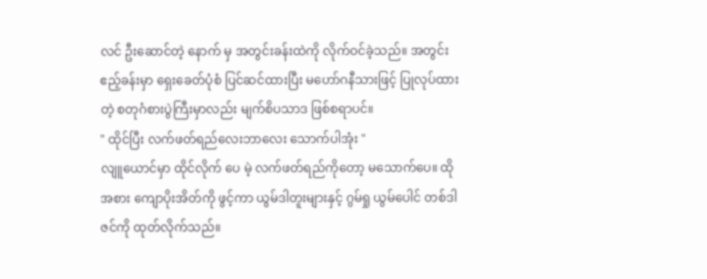လင် ဦးဆောင်တဲ့ နောက် မှ အတွင်းခန်းထဲကို လိုက်ဝင်ခဲ့သည်။ အတွင်းဧည့်ခန်းမှာ ရှေးခေတ်ပုံစံ ပြင်ဆင်ထားပြီး မဟော်ဂနီသားဖြင့် ပြုလုပ်ထားတဲ့ စတုဂံစားပွဲကြီးမှာလည်း မျက်စိပသာဒ ဖြစ်စရာပင်။
" ထိုင်ပြီး လက်ဖတ်ရည်လေးဘာလေး သောက်ပါအုံး "
လျူယောင်မှာ ထိုင်လိုက် ပေ မဲ့ လက်ဖတ်ရည်ကိုတော့ မသောက်ပေ။ ထိုအစား ကျောပိုးအိတ်ကို ဖွင့်ကာ ယွမ်ဒါတူးများနှင့် ဂွမ်ရှု ယွမ်ပေါင် တစ်ဒါဇင်ကို ထုတ်လိုက်သည်။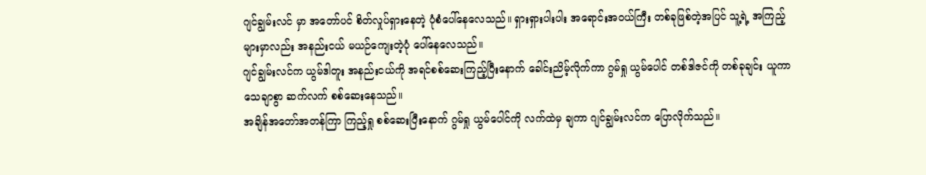ဂျင်ချွမ်းလင် မှာ အတော်ပင် စိတ်လှုပ်ရှားနေတဲ့ ပုံစံပေါ်နေလေသည်။ ရှားရှားပါးပါး အရောင်းအဝယ်ကြီး တစ်ခုဖြစ်တဲ့အပြင် သူ့ရဲ့ အကြည့်များမှာလည်း အနည်းငယ် မယဉ်ကျေးတဲ့ပုံ ပေါ်နေလေသည်။
ဂျင်ချွမ်းလင်က ယွမ်ဒါတူး အနည်းငယ်ကို အရင်စစ်ဆေးကြည့်ပြီးနောက် ခေါင်းညိမ့်လိုက်ကာ ဂွမ်ရှု ယွမ်ပေါင် တစ်ဒါဇင်ကို တစ်ခုချင်း ယူကာ သေချာစွာ ဆက်လက် စစ်ဆေးနေသည်။
အချိန်အတော်အတန်ကြာ ကြည့်ရှု စစ်ဆေးပြီးနောက် ဂွမ်ရှု ယွမ်ပေါင်ကို လက်ထဲမှ ချကာ ဂျင်ချွမ်းလင်က ပြောလိုက်သည်။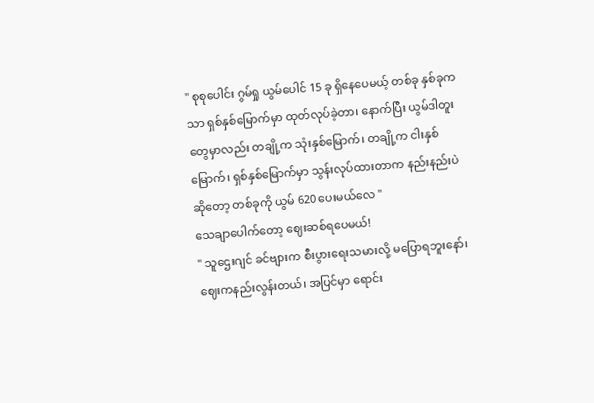" စုစုပေါင်း ဂွမ်ရှု ယွမ်ပေါင် 15 ခု ရှိနေပေမယ့် တစ်ခု နှစ်ခုကသာ ရှစ်နှစ်မြောက်မှာ ထုတ်လုပ်ခဲ့တာ၊ နောက်ပြီး ယွမ်ဒါတူး တွေမှာလည်း တချို့က သုံးနှစ်မြောက်၊ တချို့က ငါးနှစ်မြောက်၊ ရှစ်နှစ်မြောက်မှာ သွန်းလုပ်ထားတာက နည်းနည်းပဲ ဆိုတော့ တစ်ခုကို ယွမ် 620 ပေးမယ်လေ "
သေချာပေါက်တော့ ဈေးဆစ်ရပေမယ်!
" သူဌေးဂျင် ခင်ဗျားက စီးပွားရေးသမားလို့ မပြောရဘူးနော်၊ ဈေးကနည်းလွန်းတယ်၊ အပြင်မှာ ရောင်း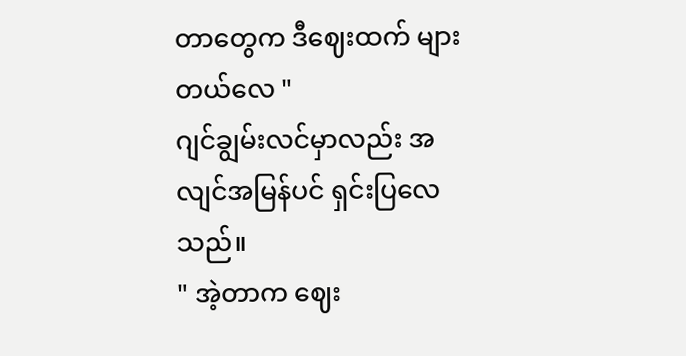တာတွေက ဒီဈေးထက် များတယ်လေ "
ဂျင်ချွမ်းလင်မှာလည်း အလျင်အမြန်ပင် ရှင်းပြလေသည်။
" အဲ့တာက ဈေး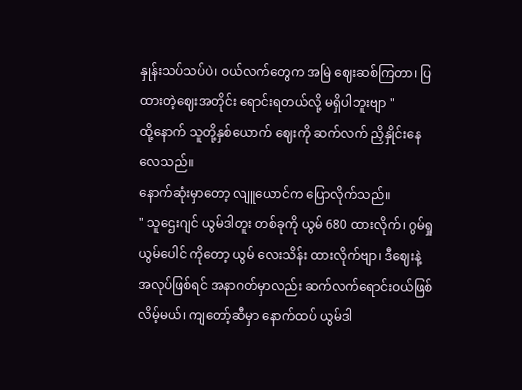နှုန်းသပ်သပ်ပဲ၊ ဝယ်လက်တွေက အမြဲ ဈေးဆစ်ကြတာ၊ ပြထားတဲ့ဈေးအတိုင်း ရောင်းရတယ်လို့ မရှိပါဘူးဗျာ "
ထို့နောက် သူတို့နှစ်ယောက် ဈေးကို ဆက်လက် ညှိနှိုင်းနေလေသည်။
နောက်ဆုံးမှာတော့ လျူယောင်က ပြောလိုက်သည်။
" သူဌေးဂျင် ယွမ်ဒါတူး တစ်ခုကို ယွမ် 680 ထားလိုက်၊ ဂွမ်ရှု ယွမ်ပေါင် ကိုတော့ ယွမ် လေးသိန်း ထားလိုက်ဗျာ၊ ဒီဈေးနဲ့ အလုပ်ဖြစ်ရင် အနာဂတ်မှာလည်း ဆက်လက်ရောင်းဝယ်ဖြစ်လိမ့်မယ်၊ ကျတော့်ဆီမှာ နောက်ထပ် ယွမ်ဒါ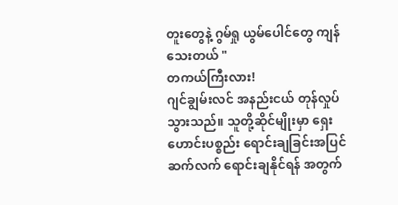တူးတွေနဲ့ ဂွမ်ရှု ယွမ်ပေါင်တွေ ကျန်သေးတယ် "
တကယ်ကြီးလား!
ဂျင်ချွမ်းလင် အနည်းငယ် တုန်လှုပ်သွားသည်။ သူတို့ဆိုင်မျိုးမှာ ရှေးဟောင်းပစ္စည်း ရောင်းချခြင်းအပြင် ဆက်လက် ရောင်းချနိုင်ရန် အတွက်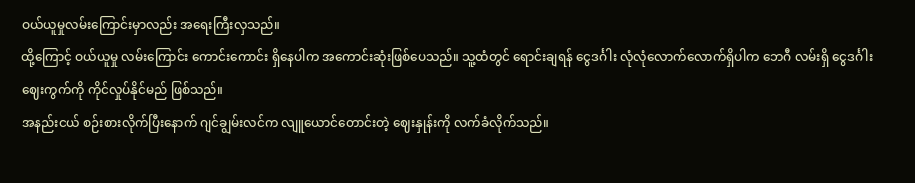ဝယ်ယူမှုလမ်းကြောင်းမှာလည်း အရေးကြီးလှသည်။
ထို့ကြောင့် ဝယ်ယူမှု လမ်းကြောင်း ကောင်းကောင်း ရှိနေပါက အကောင်းဆုံးဖြစ်ပေသည်။ သူ့ထံတွင် ရောင်းချရန် ငွေဒင်္ဂါး လုံလုံလောက်လောက်ရှိပါက ဘေဂီ လမ်းရှိ ငွေဒင်္ဂါးဈေးကွက်ကို ကိုင်လှုပ်နိုင်မည် ဖြစ်သည်။
အနည်းငယ် စဉ်းစားလိုက်ပြီးနောက် ဂျင်ချွမ်းလင်က လျူယောင်တောင်းတဲ့ ဈေးနှုန်းကို လက်ခံလိုက်သည်။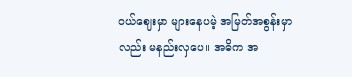ဝယ်ဈေးမှာ များနေပမဲ့ အမြတ်အစွန်းမှာလည်း မနည်းလှပေ။ အဓိက အ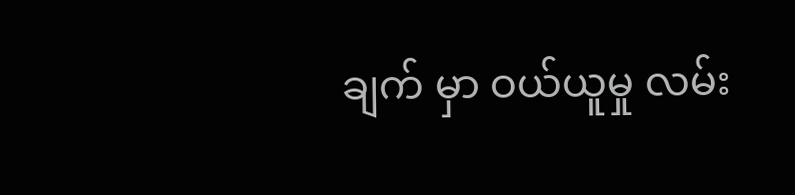ချက် မှာ ဝယ်ယူမှု လမ်း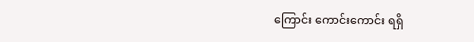ကြောင်း ကောင်းကောင်း ရရှိ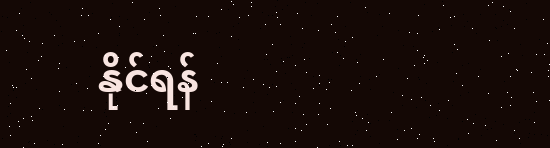နိုင်ရန်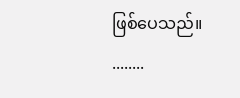ဖြစ်ပေသည်။
........